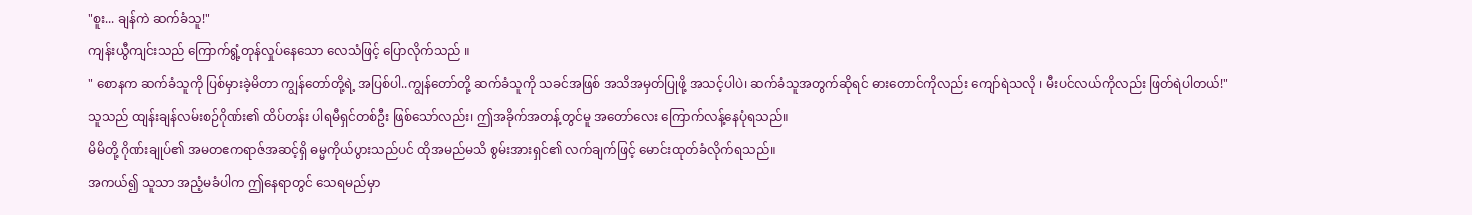"စူး... ချန်ကဲ ဆက်ခံသူ!"
ကျန်းယွီကျင်းသည် ကြောက်ရွံ့တုန်လှုပ်နေသော လေသံဖြင့် ပြောလိုက်သည် ။
" စောနက ဆက်ခံသူကို ပြစ်မှားခဲ့မိတာ ကျွန်တော်တို့ရဲ့ အပြစ်ပါ..ကျွန်တော်တို့ ဆက်ခံသူကို သခင်အဖြစ် အသိအမှတ်ပြုဖို့ အသင့်ပါပဲ၊ ဆက်ခံသူအတွက်ဆိုရင် ဓားတောင်ကိုလည်း ကျော်ရဲသလို ၊ မီးပင်လယ်ကိုလည်း ဖြတ်ရဲပါတယ်!"
သူသည် ထျန်းချန်လမ်းစဉ်ဂိုဏ်း၏ ထိပ်တန်း ပါရမီရှင်တစ်ဦး ဖြစ်သော်လည်း၊ ဤအခိုက်အတန့်တွင်မူ အတော်လေး ကြောက်လန့်နေပုံရသည်။
မိမိတို့ ဂိုဏ်းချုပ်၏ အမတဧကရာဇ်အဆင့်ရှိ ဓမ္မကိုယ်ပွားသည်ပင် ထိုအမည်မသိ စွမ်းအားရှင်၏ လက်ချက်ဖြင့် မောင်းထုတ်ခံလိုက်ရသည်။
အကယ်၍ သူသာ အညံ့မခံပါက ဤနေရာတွင် သေရမည်မှာ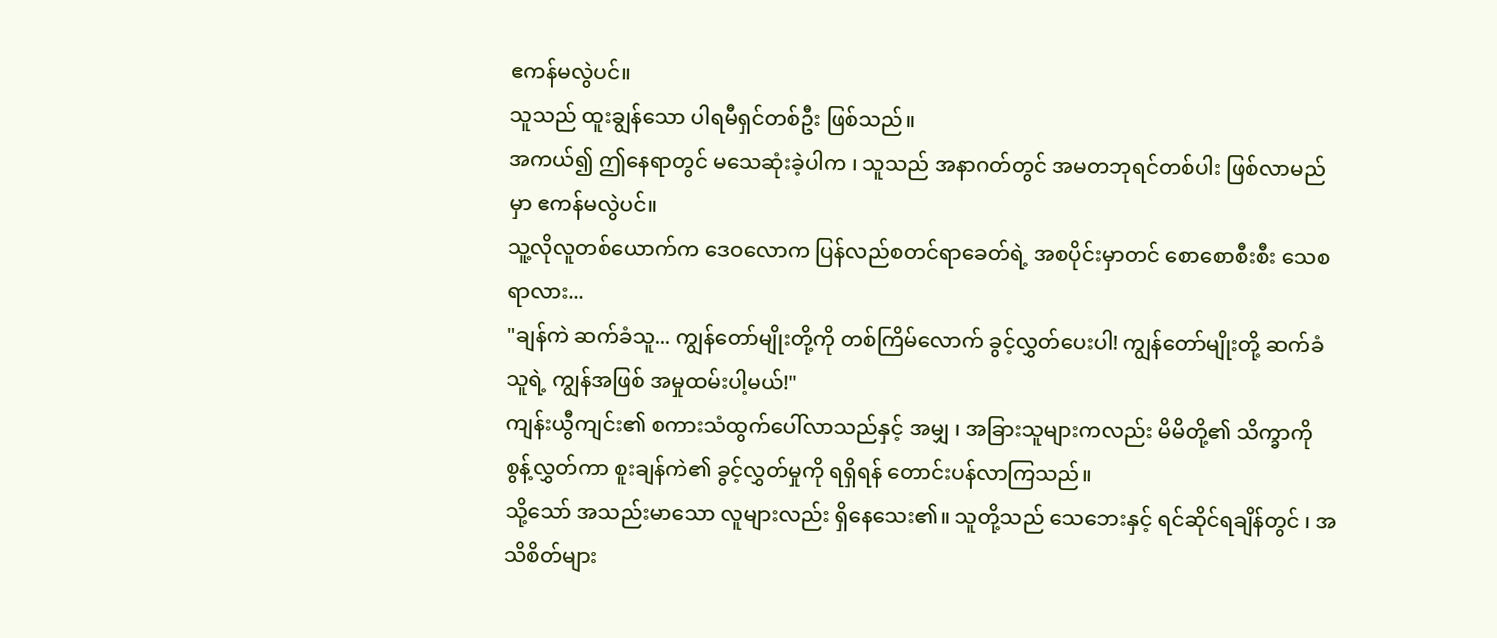ဧကန်မလွဲပင်။
သူသည် ထူးချွန်သော ပါရမီရှင်တစ်ဦး ဖြစ်သည်။
အကယ်၍ ဤနေရာတွင် မသေဆုံးခဲ့ပါက ၊ သူသည် အနာဂတ်တွင် အမတဘုရင်တစ်ပါး ဖြစ်လာမည်မှာ ဧကန်မလွဲပင်။
သူ့လိုလူတစ်ယောက်က ဒေဝလောက ပြန်လည်စတင်ရာခေတ်ရဲ့ အစပိုင်းမှာတင် စောစောစီးစီး သေစရာလား...
"ချန်ကဲ ဆက်ခံသူ... ကျွန်တော်မျိုးတို့ကို တစ်ကြိမ်လောက် ခွင့်လွှတ်ပေးပါ! ကျွန်တော်မျိုးတို့ ဆက်ခံသူရဲ့ ကျွန်အဖြစ် အမှုထမ်းပါ့မယ်!"
ကျန်းယွီကျင်း၏ စကားသံထွက်ပေါ်လာသည်နှင့် အမျှ ၊ အခြားသူများကလည်း မိမိတို့၏ သိက္ခာကို စွန့်လွှတ်ကာ စူးချန်ကဲ၏ ခွင့်လွှတ်မှုကို ရရှိရန် တောင်းပန်လာကြသည်။
သို့သော် အသည်းမာသော လူများလည်း ရှိနေသေး၏။ သူတို့သည် သေဘေးနှင့် ရင်ဆိုင်ရချိန်တွင် ၊ အသိစိတ်များ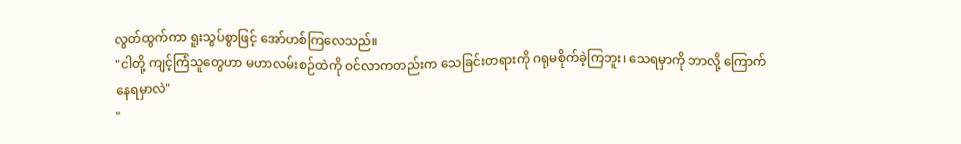လွတ်ထွက်ကာ ရူးသွပ်စွာဖြင့် အော်ဟစ်ကြလေသည်။
"ငါတို့ ကျင့်ကြံသူတွေဟာ မဟာလမ်းစဉ်ထဲကို ဝင်လာကတည်းက သေခြင်းတရားကို ဂရုမစိုက်ခဲ့ကြဘူး၊ သေရမှာကို ဘာလို့ ကြောက်နေရမှာလဲ"
"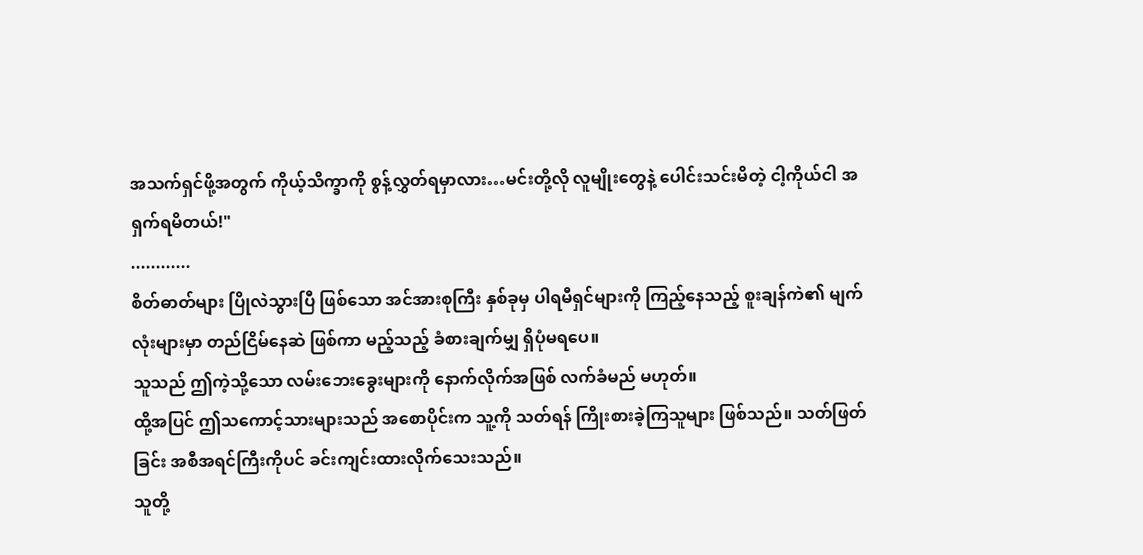အသက်ရှင်ဖို့အတွက် ကိုယ့်သိက္ခာကို စွန့်လွှတ်ရမှာလား…မင်းတို့လို လူမျိုးတွေနဲ့ ပေါင်းသင်းမိတဲ့ ငါ့ကိုယ်ငါ အရှက်ရမိတယ်!"
............
စိတ်ဓာတ်များ ပြိုလဲသွားပြီ ဖြစ်သော အင်အားစုကြီး နှစ်ခုမှ ပါရမီရှင်များကို ကြည့်နေသည့် စူးချန်ကဲ၏ မျက်လုံးများမှာ တည်ငြိမ်နေဆဲ ဖြစ်ကာ မည့်သည့် ခံစားချက်မျှ ရှိပုံမရပေ။
သူသည် ဤကဲ့သို့သော လမ်းဘေးခွေးများကို နောက်လိုက်အဖြစ် လက်ခံမည် မဟုတ်။
ထို့အပြင် ဤသကောင့်သားများသည် အစောပိုင်းက သူ့ကို သတ်ရန် ကြိုးစားခဲ့ကြသူများ ဖြစ်သည်။ သတ်ဖြတ်ခြင်း အစီအရင်ကြီးကိုပင် ခင်းကျင်းထားလိုက်သေးသည်။
သူတို့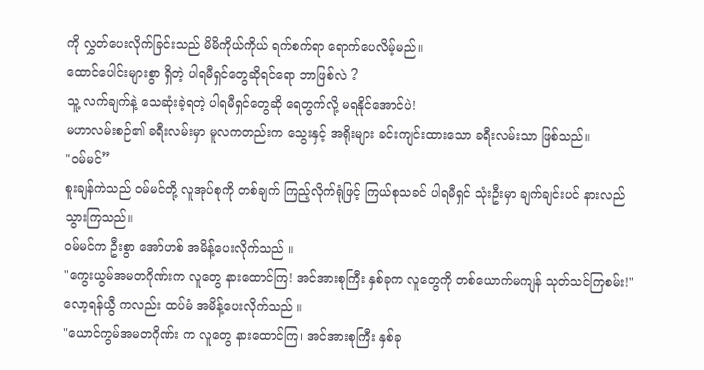ကို လွှတ်ပေးလိုက်ခြင်းသည် မိမိကိုယ်ကိုယ် ရက်စက်ရာ ရောက်ပေလိမ့်မည်။
ထောင်ပေါင်းများစွာ ရှိတဲ့ ပါရမီရှင်တွေဆိုရင်ရော ဘာဖြစ်လဲ ?
သူ့ လက်ချက်နဲ့ သေဆုံးခဲ့ရတဲ့ ပါရမီရှင်တွေဆို ရေတွက်လို့ မရနိုင်အောင်ပဲ!
မဟာလမ်းစဉ်၏ ခရီးလမ်းမှာ မူလကတည်းက သွေးနှင့် အရိုးများ ခင်းကျင်းထားသော ခရီးလမ်းသာ ဖြစ်သည်။
"ဝမ်မင်”
စူးချန်ကဲသည် ဝမ်မင်တို့ လူအုပ်စုကို တစ်ချက် ကြည့်လိုက်ရုံဖြင့် ကြယ်စုသခင် ပါရမီရှင် သုံးဦးမှာ ချက်ချင်းပင် နားလည်သွားကြသည်။
ဝမ်မင်က ဦးစွာ အော်ဟစ် အမိန့်ပေးလိုက်သည် ။
"ကွေးယွမ်အမတဂိုဏ်းက လူတွေ နားထောင်ကြ! အင်အားစုကြီး နှစ်ခုက လူတွေကို တစ်ယောက်မကျန် သုတ်သင်ကြစမ်း!"
လော့ရန်ယွီ ကလည်း ထပ်မံ အမိန့်ပေးလိုက်သည် ။
"ယောင်ကွမ်အမတဂိုဏ်း က လူတွေ နားထောင်ကြ၊ အင်အားစုကြီး နှစ်ခု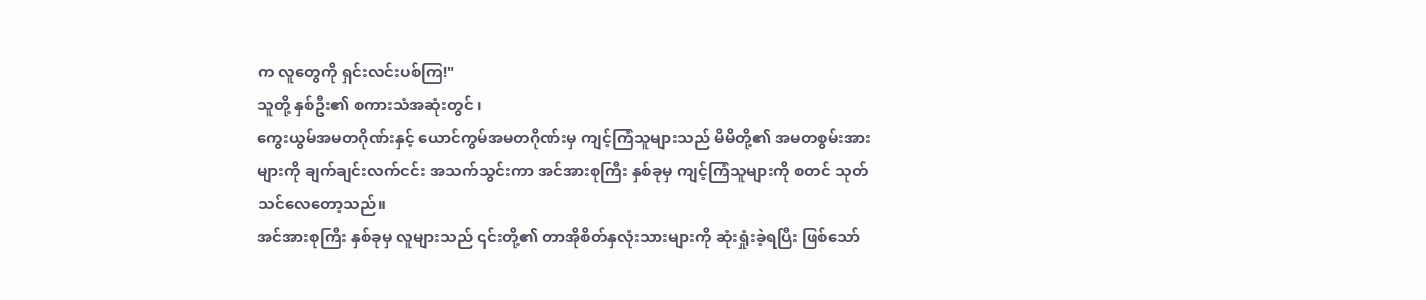က လူတွေကို ရှင်းလင်းပစ်ကြ!"
သူတို့ နှစ်ဦး၏ စကားသံအဆုံးတွင် ၊
ကွေးယွမ်အမတဂိုဏ်းနှင့် ယောင်ကွမ်အမတဂိုဏ်းမှ ကျင့်ကြံသူများသည် မိမိတို့၏ အမတစွမ်းအားများကို ချက်ချင်းလက်ငင်း အသက်သွင်းကာ အင်အားစုကြီး နှစ်ခုမှ ကျင့်ကြံသူများကို စတင် သုတ်သင်လေတော့သည်။
အင်အားစုကြီး နှစ်ခုမှ လူများသည် ၎င်းတို့၏ တာအိုစိတ်နှလုံးသားများကို ဆုံးရှုံးခဲ့ရပြီး ဖြစ်သော်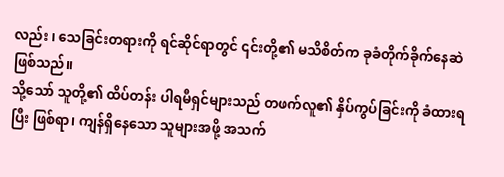လည်း ၊ သေခြင်းတရားကို ရင်ဆိုင်ရာတွင် ၎င်းတို့၏ မသိစိတ်က ခုခံတိုက်ခိုက်နေဆဲ ဖြစ်သည်။
သို့သော် သူတို့၏ ထိပ်တန်း ပါရမီရှင်များသည် တဖက်လူ၏ နှိပ်ကွပ်ခြင်းကို ခံထားရပြီး ဖြစ်ရာ၊ ကျန်ရှိနေသော သူများအဖို့ အသက်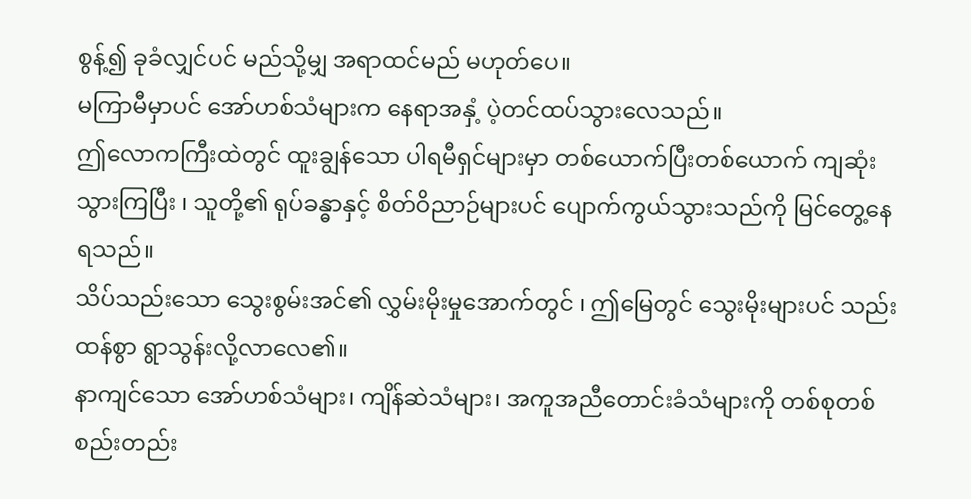စွန့်၍ ခုခံလျှင်ပင် မည်သို့မျှ အရာထင်မည် မဟုတ်ပေ။
မကြာမီမှာပင် အော်ဟစ်သံများက နေရာအနှံ့ ပဲ့တင်ထပ်သွားလေသည်။
ဤလောကကြီးထဲတွင် ထူးချွန်သော ပါရမီရှင်များမှာ တစ်ယောက်ပြီးတစ်ယောက် ကျဆုံးသွားကြပြီး ၊ သူတို့၏ ရုပ်ခန္ဓာနှင့် စိတ်ဝိညာဉ်များပင် ပျောက်ကွယ်သွားသည်ကို မြင်တွေ့နေရသည်။
သိပ်သည်းသော သွေးစွမ်းအင်၏ လွှမ်းမိုးမှုအောက်တွင် ၊ ဤမြေတွင် သွေးမိုးများပင် သည်းထန်စွာ ရွာသွန်းလို့လာလေ၏။
နာကျင်သော အော်ဟစ်သံများ၊ ကျိန်ဆဲသံများ၊ အကူအညီတောင်းခံသံများကို တစ်စုတစ်စည်းတည်း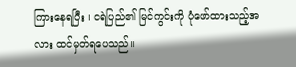ကြားနေရပြီး ၊ ငရဲပြည်၏ မြင်ကွင်းကို ပုံဖော်ထားသည့်အလား ထင်မှတ်ရပေသည်။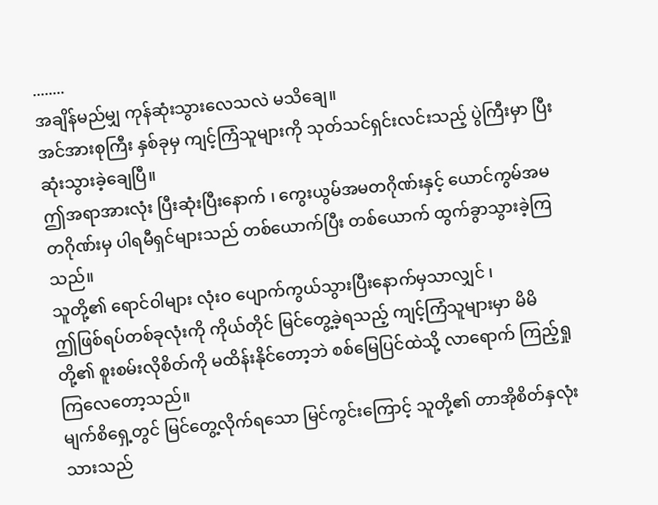........
အချိန်မည်မျှ ကုန်ဆုံးသွားလေသလဲ မသိချေ။
အင်အားစုကြီး နှစ်ခုမှ ကျင့်ကြံသူများကို သုတ်သင်ရှင်းလင်းသည့် ပွဲကြီးမှာ ပြီးဆုံးသွားခဲ့ချေပြီ။
ဤအရာအားလုံး ပြီးဆုံးပြီးနောက် ၊ ကွေးယွမ်အမတဂိုဏ်းနှင့် ယောင်ကွမ်အမတဂိုဏ်းမှ ပါရမီရှင်များသည် တစ်ယောက်ပြီး တစ်ယောက် ထွက်ခွာသွားခဲ့ကြသည်။
သူတို့၏ ရောင်ဝါများ လုံးဝ ပျောက်ကွယ်သွားပြီးနောက်မှသာလျှင် ၊
ဤဖြစ်ရပ်တစ်ခုလုံးကို ကိုယ်တိုင် မြင်တွေ့ခဲ့ရသည့် ကျင့်ကြံသူများမှာ မိမိတို့၏ စူးစမ်းလိုစိတ်ကို မထိန်းနိုင်တော့ဘဲ စစ်မြေပြင်ထဲသို့ လာရောက် ကြည့်ရှုကြလေတော့သည်။
မျက်စိရှေ့တွင် မြင်တွေ့လိုက်ရသော မြင်ကွင်းကြောင့် သူတို့၏ တာအိုစိတ်နှလုံးသားသည်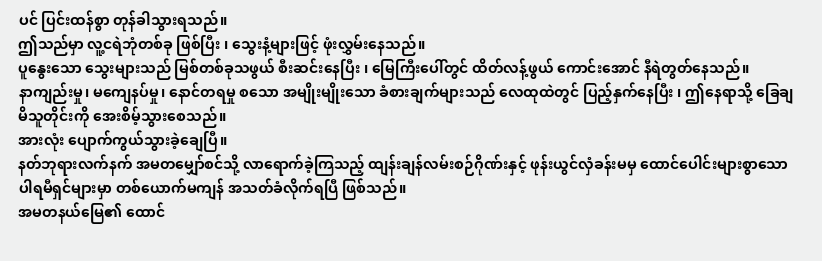ပင် ပြင်းထန်စွာ တုန်ခါသွားရသည်။
ဤသည်မှာ လူ့ငရဲဘုံတစ်ခု ဖြစ်ပြီး ၊ သွေးနံ့များဖြင့် ဖုံးလွှမ်းနေသည်။
ပူနွေးသော သွေးများသည် မြစ်တစ်ခုသဖွယ် စီးဆင်းနေပြီး ၊ မြေကြီးပေါ်တွင် ထိတ်လန့်ဖွယ် ကောင်းအောင် နီရဲတွတ်နေသည်။
နာကျည်းမှု၊ မကျေနပ်မှု၊ နောင်တရမှု စသော အမျိုးမျိုးသော ခံစားချက်များသည် လေထုထဲတွင် ပြည့်နှက်နေပြီး ၊ ဤနေရာသို့ ခြေချမိသူတိုင်းကို အေးစိမ့်သွားစေသည်။
အားလုံး ပျောက်ကွယ်သွားခဲ့ချေပြီ။
နတ်ဘုရားလက်နက် အမတမျှော်စင်သို့ လာရောက်ခဲ့ကြသည့် ထျန်းချန်လမ်းစဉ်ဂိုဏ်းနှင့် ဖုန်းယွင်လှံခန်းမမှ ထောင်ပေါင်းများစွာသော ပါရမီရှင်များမှာ တစ်ယောက်မကျန် အသတ်ခံလိုက်ရပြီ ဖြစ်သည်။
အမတနယ်မြေ၏ ထောင်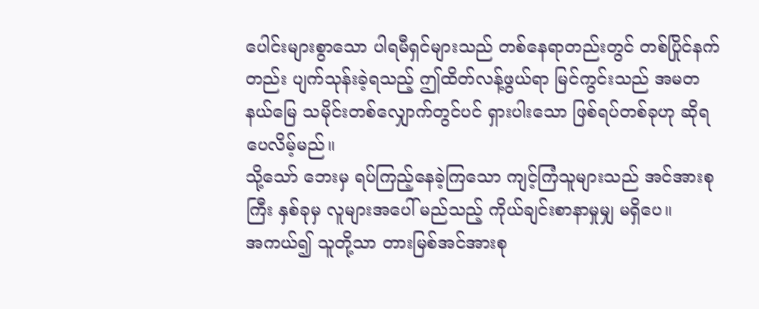ပေါင်းများစွာသော ပါရမီရှင်များသည် တစ်နေရာတည်းတွင် တစ်ပြိုင်နက်တည်း ပျက်သုန်းခဲ့ရသည့် ဤထိတ်လန့်ဖွယ်ရာ မြင်ကွင်းသည် အမတနယ်မြေ သမိုင်းတစ်လျှောက်တွင်ပင် ရှားပါးသော ဖြစ်ရပ်တစ်ခုဟု ဆိုရပေလိမ့်မည်။
သို့သော် ဘေးမှ ရပ်ကြည့်နေခဲ့ကြသော ကျင့်ကြံသူများသည် အင်အားစုကြီး နှစ်ခုမှ လူများအပေါ် မည်သည့် ကိုယ်ချင်းစာနာမှုမျှ မရှိပေ။
အကယ်၍ သူတို့သာ တားမြစ်အင်အားစု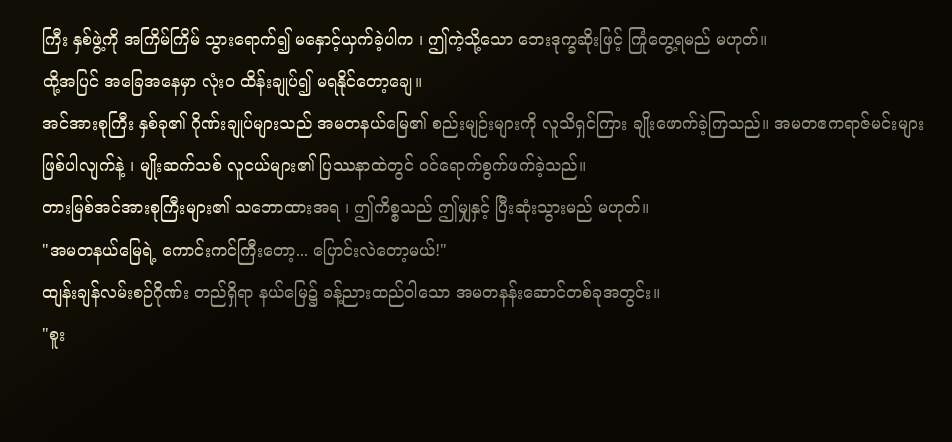ကြီး နှစ်ဖွဲ့ကို အကြိမ်ကြိမ် သွားရောက်၍ မနှောင့်ယှက်ခဲ့ပါက ၊ ဤကဲ့သို့သော ဘေးဒုက္ခဆိုးဖြင့် ကြုံတွေ့ရမည် မဟုတ်။
ထို့အပြင် အခြေအနေမှာ လုံးဝ ထိန်းချုပ်၍ မရနိုင်တော့ချေ။
အင်အားစုကြီး နှစ်ခု၏ ဂိုဏ်းချုပ်များသည် အမတနယ်မြေ၏ စည်းမျဉ်းများကို လူသိရှင်ကြား ချိုးဖောက်ခဲ့ကြသည်။ အမတဧကရာဇ်မင်းများ ဖြစ်ပါလျက်နဲ့ ၊ မျိုးဆက်သစ် လူငယ်များ၏ ပြဿနာထဲတွင် ဝင်ရောက်စွက်ဖက်ခဲ့သည်။
တားမြစ်အင်အားစုကြီးများ၏ သဘောထားအရ ၊ ဤကိစ္စသည် ဤမျှနှင့် ပြီးဆုံးသွားမည် မဟုတ်။
"အမတနယ်မြေရဲ့ ကောင်းကင်ကြီးတော့... ပြောင်းလဲတော့မယ်!"
ထျန်းချန်လမ်းစဉ်ဂိုဏ်း တည်ရှိရာ နယ်မြေ၌ ခန့်ညားထည်ဝါသော အမတနန်းဆောင်တစ်ခုအတွင်း။
"စူး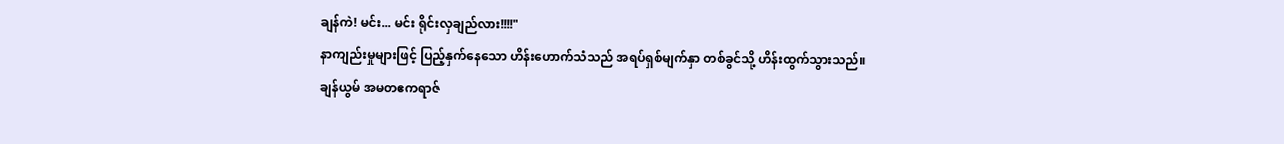ချန်ကဲ! မင်း... မင်း ရိုင်းလှချည်လား!!!!"
နာကျည်းမှုများဖြင့် ပြည့်နှက်နေသော ဟိန်းဟောက်သံသည် အရပ်ရှစ်မျက်နှာ တစ်ခွင်သို့ ဟိန်းထွက်သွားသည်။
ချန်ယွမ် အမတဧကရာဇ်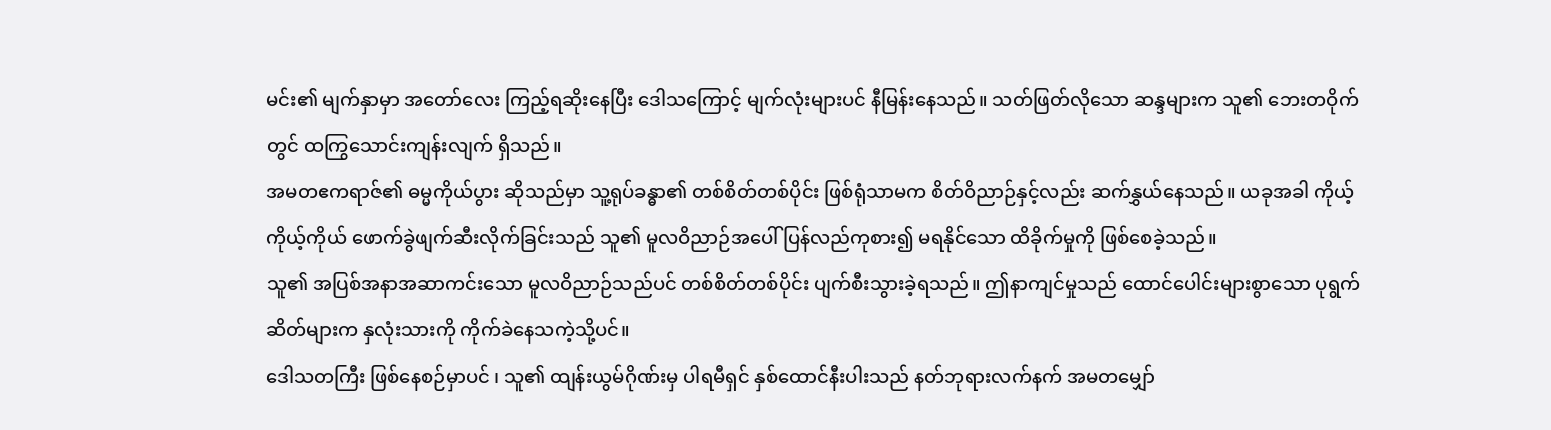မင်း၏ မျက်နှာမှာ အတော်လေး ကြည့်ရဆိုးနေပြီး ဒေါသကြောင့် မျက်လုံးများပင် နီမြန်းနေသည်။ သတ်ဖြတ်လိုသော ဆန္ဒများက သူ၏ ဘေးတဝိုက်တွင် ထကြွသောင်းကျန်းလျက် ရှိသည်။
အမတဧကရာဇ်၏ ဓမ္မကိုယ်ပွား ဆိုသည်မှာ သူ့ရုပ်ခန္ဓာ၏ တစ်စိတ်တစ်ပိုင်း ဖြစ်ရုံသာမက စိတ်ဝိညာဉ်နှင့်လည်း ဆက်နွှယ်နေသည်။ ယခုအခါ ကိုယ့်ကိုယ့်ကိုယ် ဖောက်ခွဲဖျက်ဆီးလိုက်ခြင်းသည် သူ၏ မူလဝိညာဉ်အပေါ် ပြန်လည်ကုစား၍ မရနိုင်သော ထိခိုက်မှုကို ဖြစ်စေခဲ့သည်။
သူ၏ အပြစ်အနာအဆာကင်းသော မူလဝိညာဉ်သည်ပင် တစ်စိတ်တစ်ပိုင်း ပျက်စီးသွားခဲ့ရသည်။ ဤနာကျင်မှုသည် ထောင်ပေါင်းများစွာသော ပုရွက်ဆိတ်များက နှလုံးသားကို ကိုက်ခဲနေသကဲ့သို့ပင်။
ဒေါသတကြီး ဖြစ်နေစဉ်မှာပင် ၊ သူ၏ ထျန်းယွမ်ဂိုဏ်းမှ ပါရမီရှင် နှစ်ထောင်နီးပါးသည် နတ်ဘုရားလက်နက် အမတမျှော်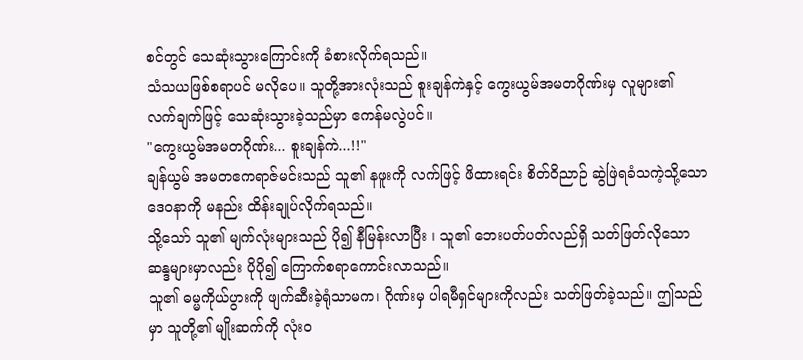စင်တွင် သေဆုံးသွားကြောင်းကို ခံစားလိုက်ရသည်။
သံသယဖြစ်စရာပင် မလိုပေ။ သူတို့အားလုံးသည် စူးချန်ကဲနှင့် ကွေးယွမ်အမတဂိုဏ်းမှ လူများ၏ လက်ချက်ဖြင့် သေဆုံးသွားခဲ့သည်မှာ ဧကန်မလွဲပင်။
"ကွေးယွမ်အမတဂိုဏ်း... စူးချန်ကဲ...!!"
ချန်ယွမ် အမတဧကရာဇ်မင်းသည် သူ၏ နဖူးကို လက်ဖြင့် ဖိထားရင်း စိတ်ဝိညာဉ် ဆွဲဖြဲရခံသကဲ့သို့သော ဒေဝနာကို မနည်း ထိန်းချုပ်လိုက်ရသည်။
သို့သော် သူ၏ မျက်လုံးများသည် ပို၍ နီမြန်းလာပြီး ၊ သူ၏ ဘေးပတ်ပတ်လည်ရှိ သတ်ဖြတ်လိုသော ဆန္ဒများမှာလည်း ပိုပို၍ ကြောက်စရာကောင်းလာသည်။
သူ၏ ဓမ္မကိုယ်ပွားကို ဖျက်ဆီးခဲ့ရုံသာမက၊ ဂိုဏ်းမှ ပါရမီရှင်များကိုလည်း သတ်ဖြတ်ခဲ့သည်။ ဤသည်မှာ သူတို့၏ မျိုးဆက်ကို လုံးဝ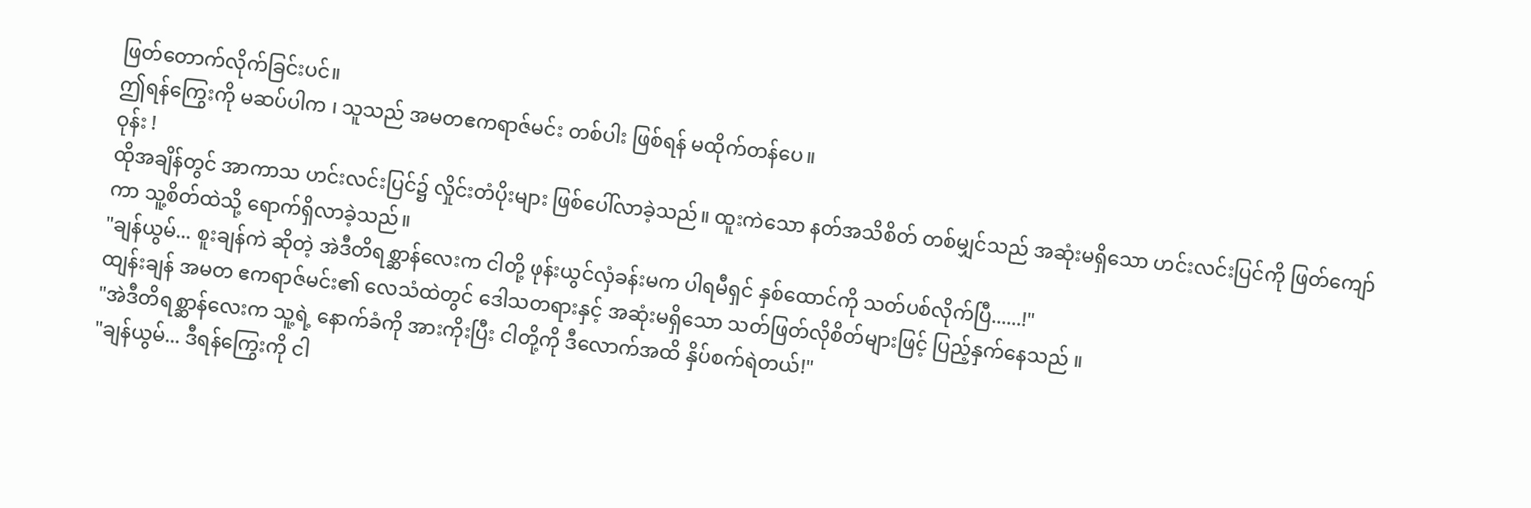ဖြတ်တောက်လိုက်ခြင်းပင်။
ဤရန်ကြွေးကို မဆပ်ပါက ၊ သူသည် အမတဧကရာဇ်မင်း တစ်ပါး ဖြစ်ရန် မထိုက်တန်ပေ။
ဝုန်း !
ထိုအချိန်တွင် အာကာသ ဟင်းလင်းပြင်၌ လှိုင်းတံပိုးများ ဖြစ်ပေါ်လာခဲ့သည်။ ထူးကဲသော နတ်အသိစိတ် တစ်မျှင်သည် အဆုံးမရှိသော ဟင်းလင်းပြင်ကို ဖြတ်ကျော်ကာ သူ့စိတ်ထဲသို့ ရောက်ရှိလာခဲ့သည်။
"ချန်ယွမ်... စူးချန်ကဲ ဆိုတဲ့ အဲဒီတိရစ္ဆာန်လေးက ငါတို့ ဖုန်းယွင်လှံခန်းမက ပါရမီရှင် နှစ်ထောင်ကို သတ်ပစ်လိုက်ပြီ......!"
ထျန်းချန် အမတ ဧကရာဇ်မင်း၏ လေသံထဲတွင် ဒေါသတရားနှင့် အဆုံးမရှိသော သတ်ဖြတ်လိုစိတ်များဖြင့် ပြည့်နှက်နေသည် ။
"အဲဒီတိရစ္ဆာန်လေးက သူ့ရဲ့ နောက်ခံကို အားကိုးပြီး ငါတို့ကို ဒီလောက်အထိ နှိပ်စက်ရဲတယ်!"
"ချန်ယွမ်... ဒီရန်ကြွေးကို ငါ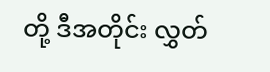တို့ ဒီအတိုင်း လွှတ်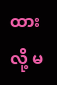ထားလို့ မ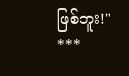ဖြစ်ဘူး!"
***